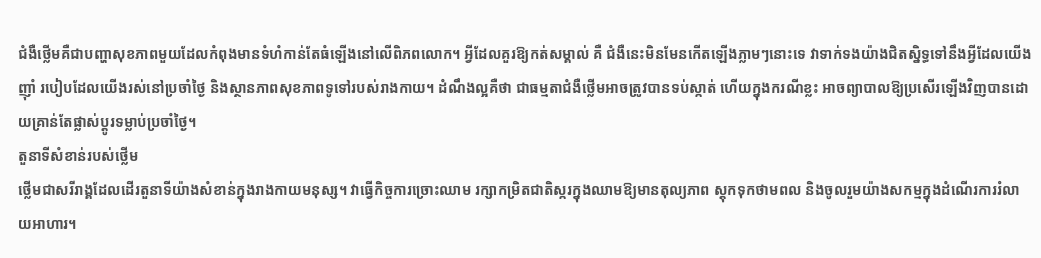ជំងឺថ្លើមគឺជាបញ្ហាសុខភាពមួយដែលកំពុងមានទំហំកាន់តែធំឡើងនៅលើពិភពលោក។ អ្វីដែលគួរឱ្យកត់សម្គាល់ គឺ ជំងឺនេះមិនមែនកើតឡើងភ្លាមៗនោះទេ វាទាក់ទងយ៉ាងជិតស្និទ្ធទៅនឹងអ្វីដែលយើងញ៉ាំ របៀបដែលយើងរស់នៅប្រចាំថ្ងៃ និងស្ថានភាពសុខភាពទូទៅរបស់រាងកាយ។ ដំណឹងល្អគឺថា ជាធម្មតាជំងឺថ្លើមអាចត្រូវបានទប់ស្កាត់ ហើយក្នុងករណីខ្លះ អាចព្យាបាលឱ្យប្រសើរឡើងវិញបានដោយគ្រាន់តែផ្លាស់ប្តូរទម្លាប់ប្រចាំថ្ងៃ។
តួនាទីសំខាន់របស់ថ្លើម
ថ្លើមជាសរីរាង្គដែលដើរតួនាទីយ៉ាងសំខាន់ក្នុងរាងកាយមនុស្ស។ វាធ្វើកិច្ចការច្រោះឈាម រក្សាកម្រិតជាតិស្ករក្នុងឈាមឱ្យមានតុល្យភាព ស្តុកទុកថាមពល និងចូលរួមយ៉ាងសកម្មក្នុងដំណើរការរំលាយអាហារ។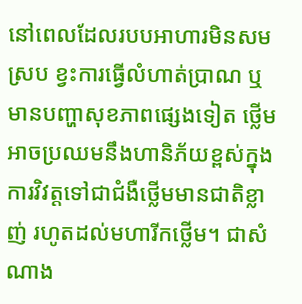នៅពេលដែលរបបអាហារមិនសមស្រប ខ្វះការធ្វើលំហាត់ប្រាណ ឬមានបញ្ហាសុខភាពផ្សេងទៀត ថ្លើមអាចប្រឈមនឹងហានិភ័យខ្ពស់ក្នុងការវិវត្តទៅជាជំងឺថ្លើមមានជាតិខ្លាញ់ រហូតដល់មហារីកថ្លើម។ ជាសំណាង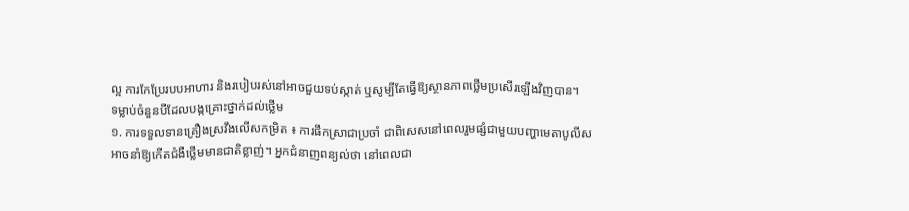ល្អ ការកែប្រែរបបអាហារ និងរបៀបរស់នៅអាចជួយទប់ស្កាត់ ឬសូម្បីតែធ្វើឱ្យស្ថានភាពថ្លើមប្រសើរឡើងវិញបាន។
ទម្លាប់ចំនួនបីដែលបង្កគ្រោះថ្នាក់ដល់ថ្លើម
១. ការទទួលទានគ្រឿងស្រវឹងលើសកម្រិត ៖ ការផឹកស្រាជាប្រចាំ ជាពិសេសនៅពេលរួមផ្សំជាមួយបញ្ហាមេតាបូលីស អាចនាំឱ្យកើតជំងឺថ្លើមមានជាតិខ្លាញ់។ អ្នកជំនាញពន្យល់ថា នៅពេលជា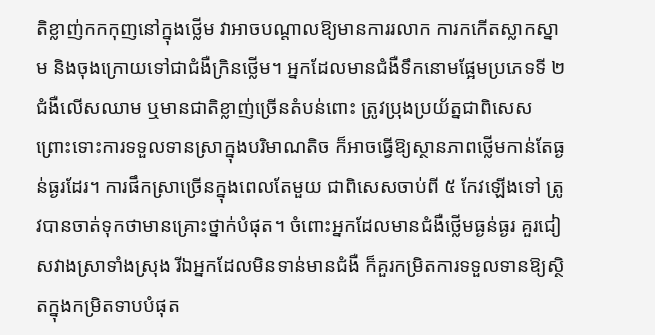តិខ្លាញ់កកកុញនៅក្នុងថ្លើម វាអាចបណ្តាលឱ្យមានការរលាក ការកកើតស្លាកស្នាម និងចុងក្រោយទៅជាជំងឺក្រិនថ្លើម។ អ្នកដែលមានជំងឺទឹកនោមផ្អែមប្រភេទទី ២ ជំងឺលើសឈាម ឬមានជាតិខ្លាញ់ច្រើនតំបន់ពោះ ត្រូវប្រុងប្រយ័ត្នជាពិសេស ព្រោះទោះការទទួលទានស្រាក្នុងបរិមាណតិច ក៏អាចធ្វើឱ្យស្ថានភាពថ្លើមកាន់តែធ្ងន់ធ្ងរដែរ។ ការផឹកស្រាច្រើនក្នុងពេលតែមួយ ជាពិសេសចាប់ពី ៥ កែវឡើងទៅ ត្រូវបានចាត់ទុកថាមានគ្រោះថ្នាក់បំផុត។ ចំពោះអ្នកដែលមានជំងឺថ្លើមធ្ងន់ធ្ងរ គួរជៀសវាងស្រាទាំងស្រុង រីឯអ្នកដែលមិនទាន់មានជំងឺ ក៏គួរកម្រិតការទទួលទានឱ្យស្ថិតក្នុងកម្រិតទាបបំផុត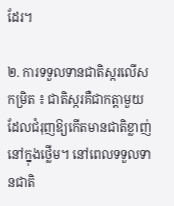ដែរ។

២. ការទទួលទានជាតិស្ករលើសកម្រិត ៖ ជាតិស្ករគឺជាកត្តាមួយដែលជំរុញឱ្យកើតមានជាតិខ្លាញ់នៅក្នុងថ្លើម។ នៅពេលទទួលទានជាតិ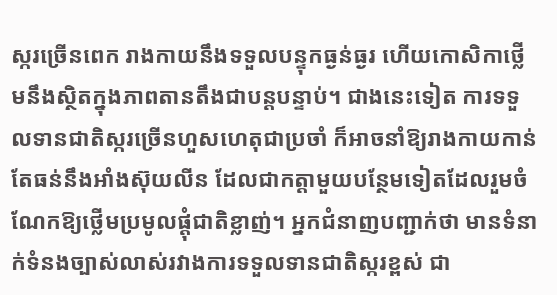ស្ករច្រើនពេក រាងកាយនឹងទទួលបន្ទុកធ្ងន់ធ្ងរ ហើយកោសិកាថ្លើមនឹងស្ថិតក្នុងភាពតានតឹងជាបន្តបន្ទាប់។ ជាងនេះទៀត ការទទួលទានជាតិស្ករច្រើនហួសហេតុជាប្រចាំ ក៏អាចនាំឱ្យរាងកាយកាន់តែធន់នឹងអាំងស៊ុយលីន ដែលជាកត្តាមួយបន្ថែមទៀតដែលរួមចំណែកឱ្យថ្លើមប្រមូលផ្តុំជាតិខ្លាញ់។ អ្នកជំនាញបញ្ជាក់ថា មានទំនាក់ទំនងច្បាស់លាស់រវាងការទទួលទានជាតិស្ករខ្ពស់ ជា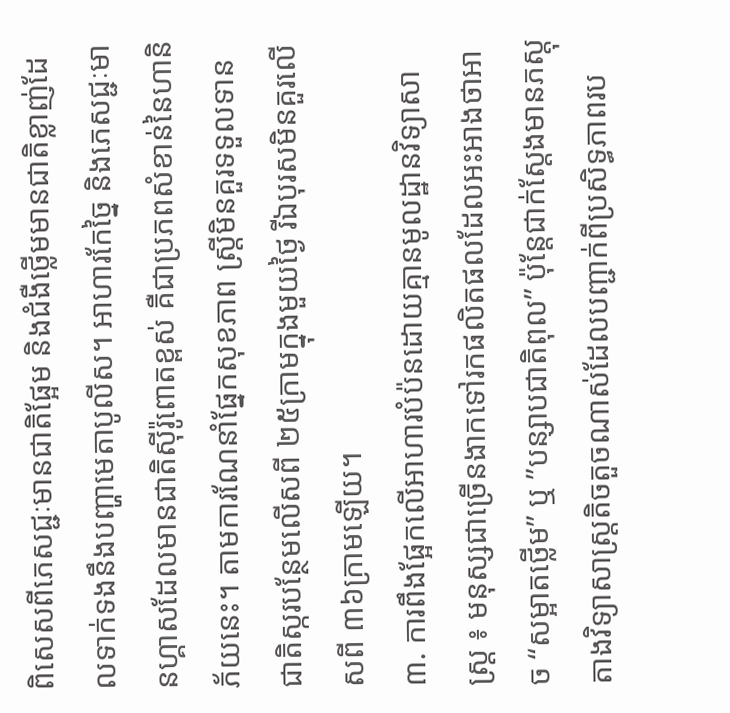ពិសេសពីភេសជ្ជៈមានជាតិផ្អែម និងជំងឺថ្លើមមានជាតិខ្លាញ់ដែលទាក់ទងនឹងបញ្ហាមេតាបូលីស។ អាហារកែច្នៃ និងភេសជ្ជៈមានហ្គាសដែលមានជាតិស៊ីរ៉ូពោតខ្ពស់ គឺជាប្រភពសំខាន់នៃហានិភ័យនេះ។ តាមការណែនាំផ្នែកសុខភាព ស្ត្រីមិនគួរទទួលទានជាតិស្ករបន្ថែមលើសពី ២៥ក្រាមក្នុងមួយថ្ងៃ រីឯបុរសមិនគួរលើសពី ៣៦ក្រាមឡើយ។
៣. ការពឹងផ្អែកលើអាហារបំប៉នដោយគ្មានមូលដ្ឋានវិទ្យាសាស្ត្រ ៖ មនុស្សជាច្រើនងាកទៅរកផលិតផលដែលអះអាងថាអាច “សម្អាតថ្លើម” ឬ ”បន្សាបជាតិពុល” ប៉ុន្តែជាក់ស្តែងមានភស្តុតាងវិទ្យាសាស្ត្រតិចតួចណាស់ដែលបញ្ជាក់ពីប្រសិទ្ធភាពរប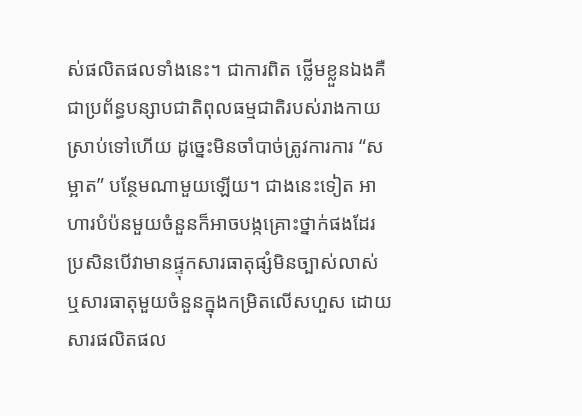ស់ផលិតផលទាំងនេះ។ ជាការពិត ថ្លើមខ្លួនឯងគឺជាប្រព័ន្ធបន្សាបជាតិពុលធម្មជាតិរបស់រាងកាយស្រាប់ទៅហើយ ដូច្នេះមិនចាំបាច់ត្រូវការការ “សម្អាត” បន្ថែមណាមួយឡើយ។ ជាងនេះទៀត អាហារបំប៉នមួយចំនួនក៏អាចបង្កគ្រោះថ្នាក់ផងដែរ ប្រសិនបើវាមានផ្ទុកសារធាតុផ្សំមិនច្បាស់លាស់ ឬសារធាតុមួយចំនួនក្នុងកម្រិតលើសហួស ដោយសារផលិតផល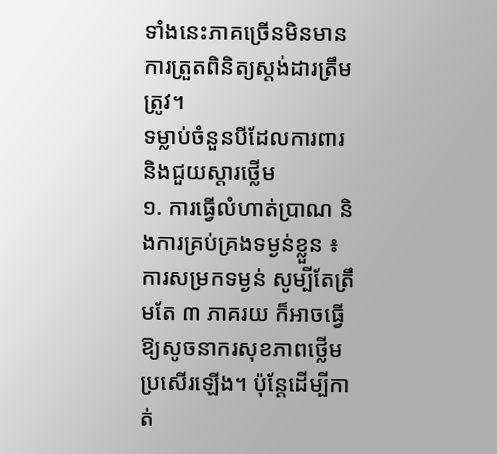ទាំងនេះភាគច្រើនមិនមានការត្រួតពិនិត្យស្តង់ដារត្រឹមត្រូវ។
ទម្លាប់ចំនួនបីដែលការពារ និងជួយស្តារថ្លើម
១. ការធ្វើលំហាត់ប្រាណ និងការគ្រប់គ្រងទម្ងន់ខ្លួន ៖ ការសម្រកទម្ងន់ សូម្បីតែត្រឹមតែ ៣ ភាគរយ ក៏អាចធ្វើឱ្យសូចនាករសុខភាពថ្លើមប្រសើរឡើង។ ប៉ុន្តែដើម្បីកាត់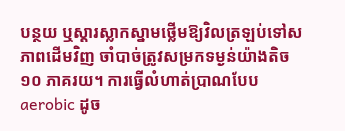បន្ថយ ឬស្តារស្លាកស្នាមថ្លើមឱ្យវិលត្រឡប់ទៅសភាពដើមវិញ ចាំបាច់ត្រូវសម្រកទម្ងន់យ៉ាងតិច ១០ ភាគរយ។ ការធ្វើលំហាត់ប្រាណបែប aerobic ដូច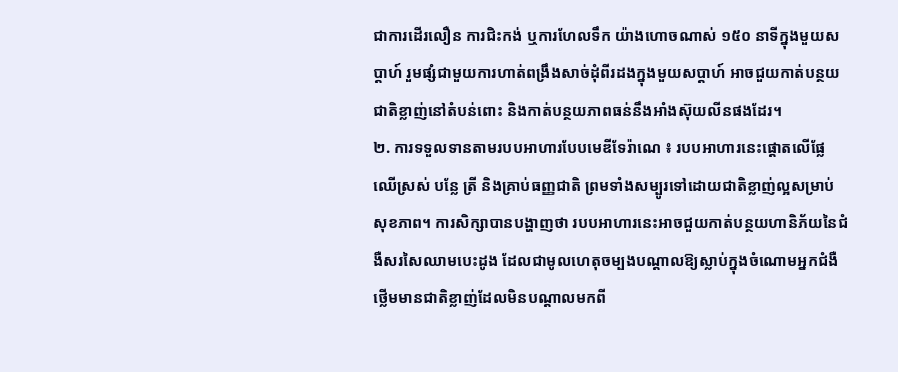ជាការដើរលឿន ការជិះកង់ ឬការហែលទឹក យ៉ាងហោចណាស់ ១៥០ នាទីក្នុងមួយសប្តាហ៍ រួមផ្សំជាមួយការហាត់ពង្រឹងសាច់ដុំពីរដងក្នុងមួយសប្តាហ៍ អាចជួយកាត់បន្ថយជាតិខ្លាញ់នៅតំបន់ពោះ និងកាត់បន្ថយភាពធន់នឹងអាំងស៊ុយលីនផងដែរ។
២. ការទទួលទានតាមរបបអាហារបែបមេឌីទែរ៉ាណេ ៖ របបអាហារនេះផ្តោតលើផ្លែឈើស្រស់ បន្លែ ត្រី និងគ្រាប់ធញ្ញជាតិ ព្រមទាំងសម្បូរទៅដោយជាតិខ្លាញ់ល្អសម្រាប់សុខភាព។ ការសិក្សាបានបង្ហាញថា របបអាហារនេះអាចជួយកាត់បន្ថយហានិភ័យនៃជំងឺសរសៃឈាមបេះដូង ដែលជាមូលហេតុចម្បងបណ្តាលឱ្យស្លាប់ក្នុងចំណោមអ្នកជំងឺថ្លើមមានជាតិខ្លាញ់ដែលមិនបណ្តាលមកពី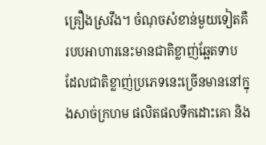គ្រឿងស្រវឹង។ ចំណុចសំខាន់មួយទៀតគឺ របបអាហារនេះមានជាតិខ្លាញ់ឆ្អែតទាប ដែលជាតិខ្លាញ់ប្រភេទនេះច្រើនមាននៅក្នុងសាច់ក្រហម ផលិតផលទឹកដោះគោ និង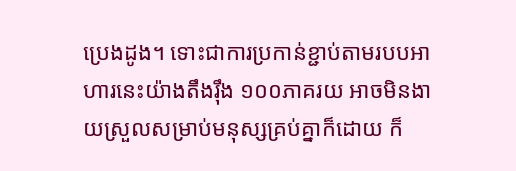ប្រេងដូង។ ទោះជាការប្រកាន់ខ្ជាប់តាមរបបអាហារនេះយ៉ាងតឹងរ៉ឹង ១០០ភាគរយ អាចមិនងាយស្រួលសម្រាប់មនុស្សគ្រប់គ្នាក៏ដោយ ក៏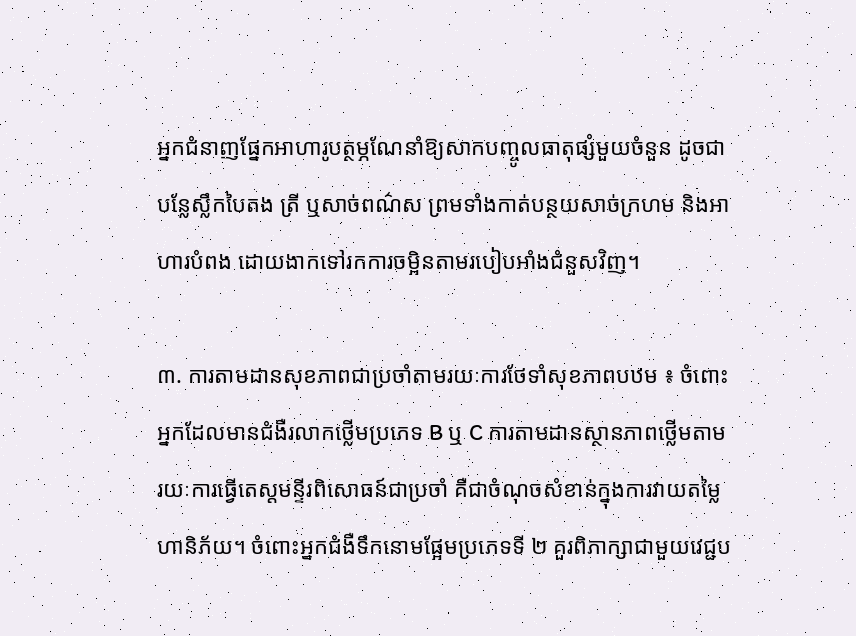អ្នកជំនាញផ្នែកអាហារូបត្ថម្ភណែនាំឱ្យសាកបញ្ចូលធាតុផ្សំមួយចំនួន ដូចជាបន្លែស្លឹកបៃតង ត្រី ឬសាច់ពណ៌ស ព្រមទាំងកាត់បន្ថយសាច់ក្រហម និងអាហារបំពង ដោយងាកទៅរកការចម្អិនតាមរបៀបអាំងជំនួសវិញ។

៣. ការតាមដានសុខភាពជាប្រចាំតាមរយៈការថែទាំសុខភាពបឋម ៖ ចំពោះអ្នកដែលមានជំងឺរលាកថ្លើមប្រភេទ B ឬ C ការតាមដានស្ថានភាពថ្លើមតាមរយៈការធ្វើតេស្តមន្ទីរពិសោធន៍ជាប្រចាំ គឺជាចំណុចសំខាន់ក្នុងការវាយតម្លៃហានិភ័យ។ ចំពោះអ្នកជំងឺទឹកនោមផ្អែមប្រភេទទី ២ គួរពិភាក្សាជាមួយវេជ្ជប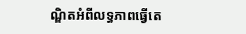ណ្ឌិតអំពីលទ្ធភាពធ្វើតេ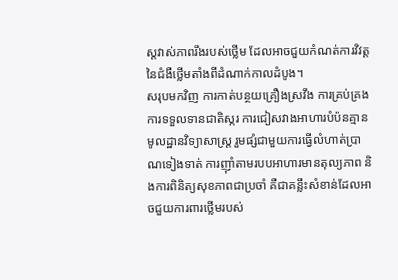ស្តវាស់ភាពរឹងរបស់ថ្លើម ដែលអាចជួយកំណត់ការវិវត្តនៃជំងឺថ្លើមតាំងពីដំណាក់កាលដំបូង។
សរុបមកវិញ ការកាត់បន្ថយគ្រឿងស្រវឹង ការគ្រប់គ្រងការទទួលទានជាតិស្ករ ការជៀសវាងអាហារបំប៉នគ្មានមូលដ្ឋានវិទ្យាសាស្ត្រ រួមផ្សំជាមួយការធ្វើលំហាត់ប្រាណទៀងទាត់ ការញ៉ាំតាមរបបអាហារមានតុល្យភាព និងការពិនិត្យសុខភាពជាប្រចាំ គឺជាគន្លឹះសំខាន់ដែលអាចជួយការពារថ្លើមរបស់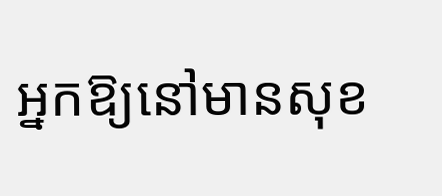អ្នកឱ្យនៅមានសុខ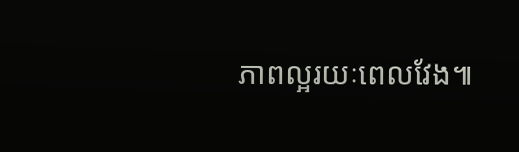ភាពល្អរយៈពេលវែង៕